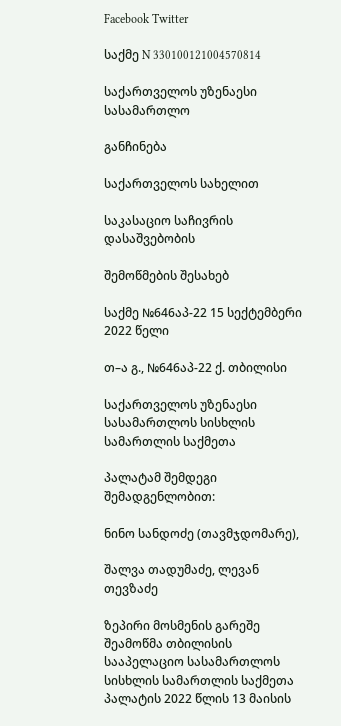Facebook Twitter

საქმე N 330100121004570814

საქართველოს უზენაესი სასამართლო

განჩინება

საქართველოს სახელით

საკასაციო საჩივრის დასაშვებობის

შემოწმების შესახებ

საქმე №646აპ-22 15 სექტემბერი 2022 წელი

თ–ა გ., №646აპ-22 ქ. თბილისი

საქართველოს უზენაესი სასამართლოს სისხლის სამართლის საქმეთა

პალატამ შემდეგი შემადგენლობით:

ნინო სანდოძე (თავმჯდომარე),

შალვა თადუმაძე, ლევან თევზაძე

ზეპირი მოსმენის გარეშე შეამოწმა თბილისის სააპელაციო სასამართლოს სისხლის სამართლის საქმეთა პალატის 2022 წლის 13 მაისის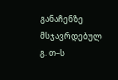განაჩენზე მსჯავრდებულ გ. თ–ს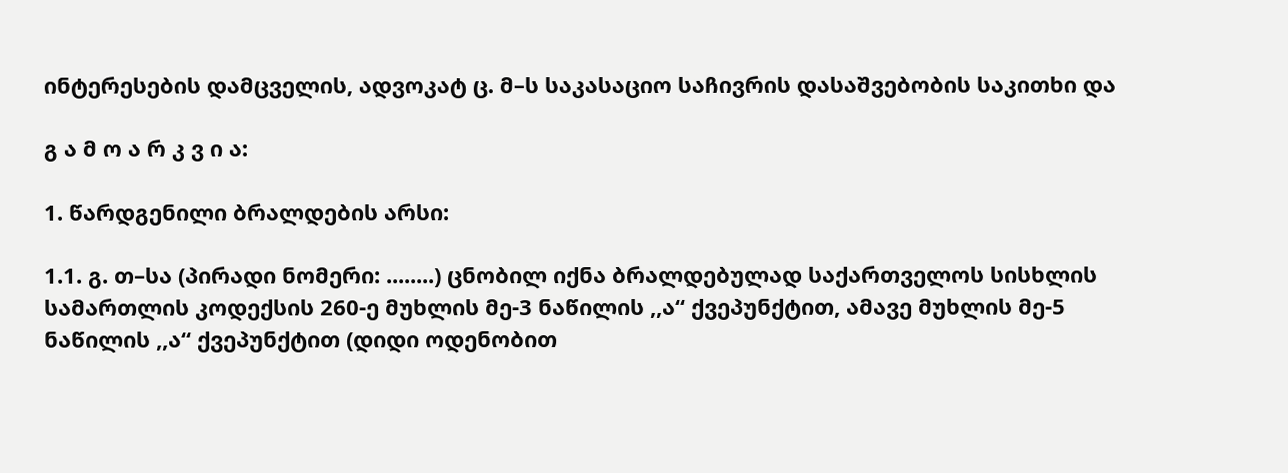ინტერესების დამცველის, ადვოკატ ც. მ–ს საკასაციო საჩივრის დასაშვებობის საკითხი და

გ ა მ ო ა რ კ ვ ი ა:

1. წარდგენილი ბრალდების არსი:

1.1. გ. თ–სა (პირადი ნომერი: ........) ცნობილ იქნა ბრალდებულად საქართველოს სისხლის სამართლის კოდექსის 260-ე მუხლის მე-3 ნაწილის ,,ა“ ქვეპუნქტით, ამავე მუხლის მე-5 ნაწილის ,,ა“ ქვეპუნქტით (დიდი ოდენობით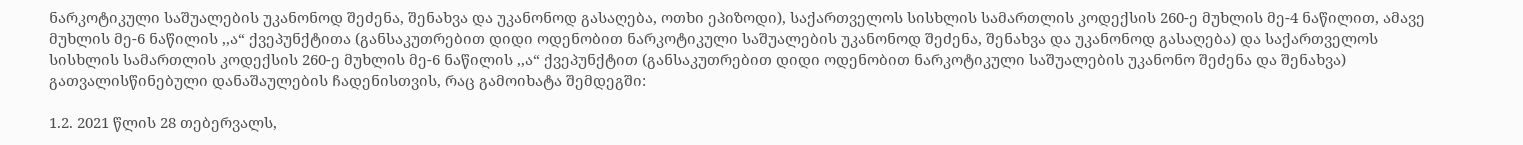ნარკოტიკული საშუალების უკანონოდ შეძენა, შენახვა და უკანონოდ გასაღება, ოთხი ეპიზოდი), საქართველოს სისხლის სამართლის კოდექსის 260-ე მუხლის მე-4 ნაწილით, ამავე მუხლის მე-6 ნაწილის ,,ა“ ქვეპუნქტითა (განსაკუთრებით დიდი ოდენობით ნარკოტიკული საშუალების უკანონოდ შეძენა, შენახვა და უკანონოდ გასაღება) და საქართველოს სისხლის სამართლის კოდექსის 260-ე მუხლის მე-6 ნაწილის ,,ა“ ქვეპუნქტით (განსაკუთრებით დიდი ოდენობით ნარკოტიკული საშუალების უკანონო შეძენა და შენახვა) გათვალისწინებული დანაშაულების ჩადენისთვის, რაც გამოიხატა შემდეგში:

1.2. 2021 წლის 28 თებერვალს,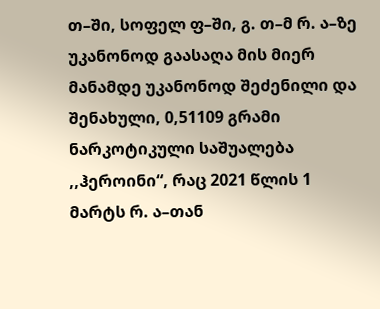თ–ში, სოფელ ფ–ში, გ. თ–მ რ. ა–ზე უკანონოდ გაასაღა მის მიერ მანამდე უკანონოდ შეძენილი და შენახული, 0,51109 გრამი ნარკოტიკული საშუალება ,,ჰეროინი“, რაც 2021 წლის 1 მარტს რ. ა–თან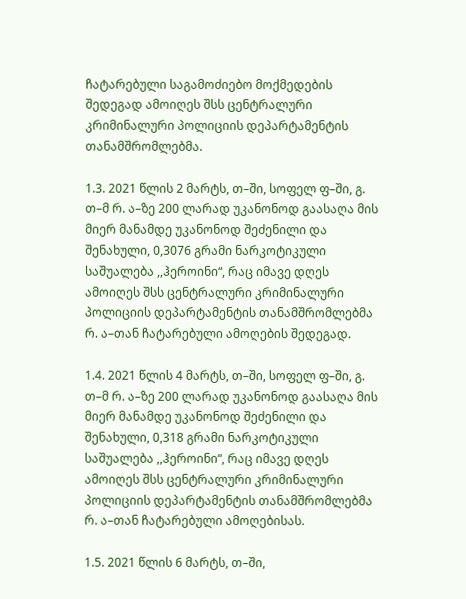ჩატარებული საგამოძიებო მოქმედების შედეგად ამოიღეს შსს ცენტრალური კრიმინალური პოლიციის დეპარტამენტის თანამშრომლებმა.

1.3. 2021 წლის 2 მარტს, თ–ში, სოფელ ფ–ში, გ. თ–მ რ. ა–ზე 200 ლარად უკანონოდ გაასაღა მის მიერ მანამდე უკანონოდ შეძენილი და შენახული, 0,3076 გრამი ნარკოტიკული საშუალება ,,ჰეროინი“, რაც იმავე დღეს ამოიღეს შსს ცენტრალური კრიმინალური პოლიციის დეპარტამენტის თანამშრომლებმა რ. ა–თან ჩატარებული ამოღების შედეგად.

1.4. 2021 წლის 4 მარტს, თ–ში, სოფელ ფ–ში, გ. თ–მ რ. ა–ზე 200 ლარად უკანონოდ გაასაღა მის მიერ მანამდე უკანონოდ შეძენილი და შენახული, 0,318 გრამი ნარკოტიკული საშუალება ,,ჰეროინი“, რაც იმავე დღეს ამოიღეს შსს ცენტრალური კრიმინალური პოლიციის დეპარტამენტის თანამშრომლებმა რ. ა–თან ჩატარებული ამოღებისას.

1.5. 2021 წლის 6 მარტს, თ–ში,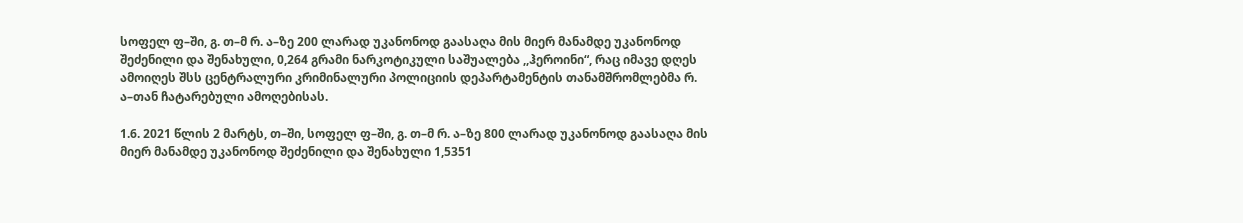სოფელ ფ–ში, გ. თ–მ რ. ა–ზე 200 ლარად უკანონოდ გაასაღა მის მიერ მანამდე უკანონოდ შეძენილი და შენახული, 0,264 გრამი ნარკოტიკული საშუალება ,,ჰეროინი“, რაც იმავე დღეს ამოიღეს შსს ცენტრალური კრიმინალური პოლიციის დეპარტამენტის თანამშრომლებმა რ. ა–თან ჩატარებული ამოღებისას.

1.6. 2021 წლის 2 მარტს, თ–ში, სოფელ ფ–ში, გ. თ–მ რ. ა–ზე 800 ლარად უკანონოდ გაასაღა მის მიერ მანამდე უკანონოდ შეძენილი და შენახული 1,5351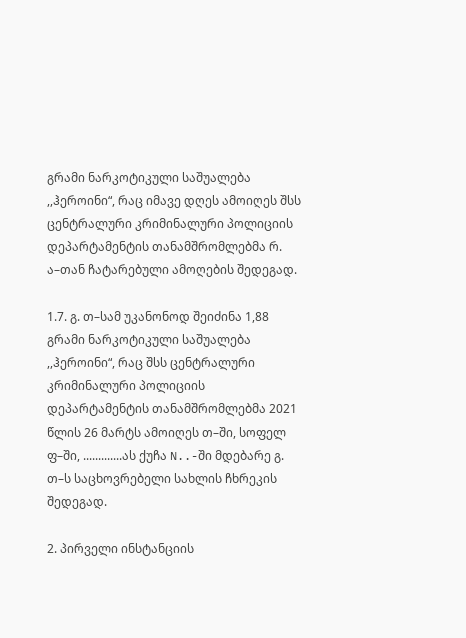გრამი ნარკოტიკული საშუალება ,,ჰეროინი“, რაც იმავე დღეს ამოიღეს შსს ცენტრალური კრიმინალური პოლიციის დეპარტამენტის თანამშრომლებმა რ. ა–თან ჩატარებული ამოღების შედეგად.

1.7. გ. თ–სამ უკანონოდ შეიძინა 1,88 გრამი ნარკოტიკული საშუალება ,,ჰეროინი“, რაც შსს ცენტრალური კრიმინალური პოლიციის დეპარტამენტის თანამშრომლებმა 2021 წლის 26 მარტს ამოიღეს თ–ში, სოფელ ფ–ში, .............ას ქუჩა N..-ში მდებარე გ. თ–ს საცხოვრებელი სახლის ჩხრეკის შედეგად.

2. პირველი ინსტანციის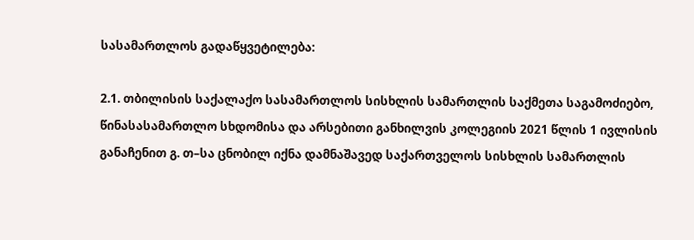სასამართლოს გადაწყვეტილება:

2.1. თბილისის საქალაქო სასამართლოს სისხლის სამართლის საქმეთა საგამოძიებო, წინასასამართლო სხდომისა და არსებითი განხილვის კოლეგიის 2021 წლის 1 ივლისის განაჩენით გ. თ–სა ცნობილ იქნა დამნაშავედ საქართველოს სისხლის სამართლის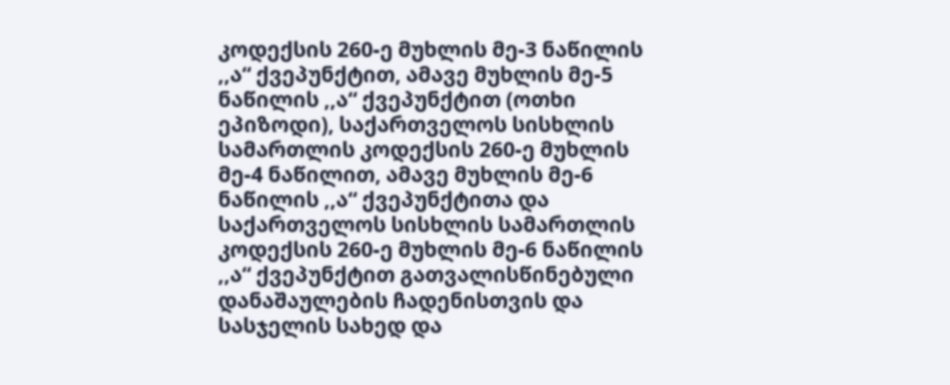კოდექსის 260-ე მუხლის მე-3 ნაწილის ,,ა“ ქვეპუნქტით, ამავე მუხლის მე-5 ნაწილის ,,ა“ ქვეპუნქტით (ოთხი ეპიზოდი), საქართველოს სისხლის სამართლის კოდექსის 260-ე მუხლის მე-4 ნაწილით, ამავე მუხლის მე-6 ნაწილის ,,ა“ ქვეპუნქტითა და საქართველოს სისხლის სამართლის კოდექსის 260-ე მუხლის მე-6 ნაწილის ,,ა“ ქვეპუნქტით გათვალისწინებული დანაშაულების ჩადენისთვის და სასჯელის სახედ და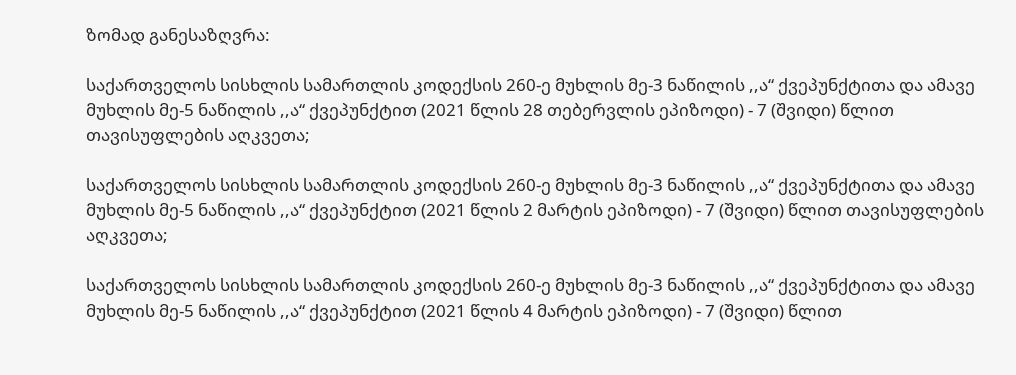ზომად განესაზღვრა:

საქართველოს სისხლის სამართლის კოდექსის 260-ე მუხლის მე-3 ნაწილის ,,ა“ ქვეპუნქტითა და ამავე მუხლის მე-5 ნაწილის ,,ა“ ქვეპუნქტით (2021 წლის 28 თებერვლის ეპიზოდი) - 7 (შვიდი) წლით თავისუფლების აღკვეთა;

საქართველოს სისხლის სამართლის კოდექსის 260-ე მუხლის მე-3 ნაწილის ,,ა“ ქვეპუნქტითა და ამავე მუხლის მე-5 ნაწილის ,,ა“ ქვეპუნქტით (2021 წლის 2 მარტის ეპიზოდი) - 7 (შვიდი) წლით თავისუფლების აღკვეთა;

საქართველოს სისხლის სამართლის კოდექსის 260-ე მუხლის მე-3 ნაწილის ,,ა“ ქვეპუნქტითა და ამავე მუხლის მე-5 ნაწილის ,,ა“ ქვეპუნქტით (2021 წლის 4 მარტის ეპიზოდი) - 7 (შვიდი) წლით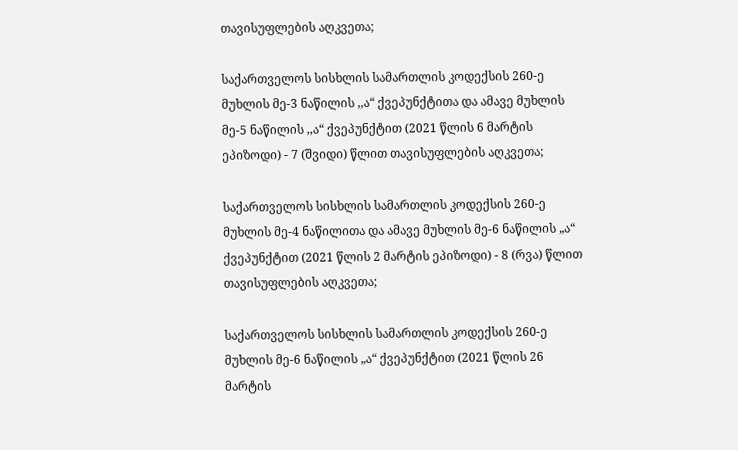თავისუფლების აღკვეთა;

საქართველოს სისხლის სამართლის კოდექსის 260-ე მუხლის მე-3 ნაწილის ,,ა“ ქვეპუნქტითა და ამავე მუხლის მე-5 ნაწილის ,,ა“ ქვეპუნქტით (2021 წლის 6 მარტის ეპიზოდი) - 7 (შვიდი) წლით თავისუფლების აღკვეთა;

საქართველოს სისხლის სამართლის კოდექსის 260-ე მუხლის მე-4 ნაწილითა და ამავე მუხლის მე-6 ნაწილის „ა“ ქვეპუნქტით (2021 წლის 2 მარტის ეპიზოდი) - 8 (რვა) წლით თავისუფლების აღკვეთა;

საქართველოს სისხლის სამართლის კოდექსის 260-ე მუხლის მე-6 ნაწილის „ა“ ქვეპუნქტით (2021 წლის 26 მარტის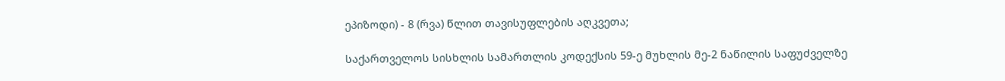ეპიზოდი) - 8 (რვა) წლით თავისუფლების აღკვეთა;

საქართველოს სისხლის სამართლის კოდექსის 59-ე მუხლის მე-2 ნაწილის საფუძველზე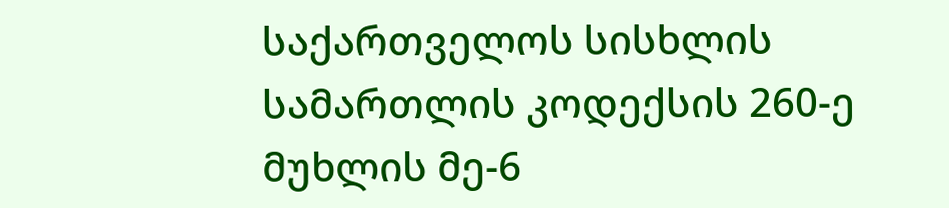საქართველოს სისხლის სამართლის კოდექსის 260-ე მუხლის მე-6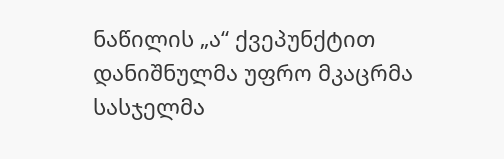ნაწილის „ა“ ქვეპუნქტით დანიშნულმა უფრო მკაცრმა სასჯელმა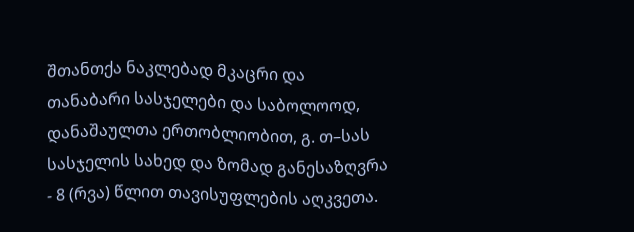შთანთქა ნაკლებად მკაცრი და თანაბარი სასჯელები და საბოლოოდ, დანაშაულთა ერთობლიობით, გ. თ–სას სასჯელის სახედ და ზომად განესაზღვრა - 8 (რვა) წლით თავისუფლების აღკვეთა.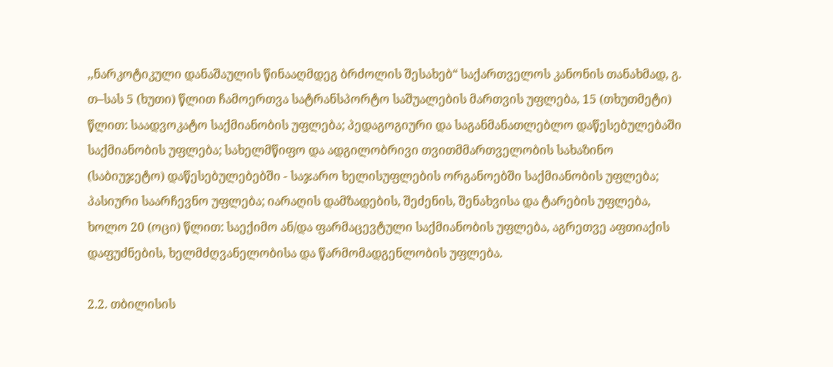,,ნარკოტიკული დანაშაულის წინააღმდეგ ბრძოლის შესახებ“ საქართველოს კანონის თანახმად, გ. თ–სას 5 (ხუთი) წლით ჩამოერთვა სატრანსპორტო საშუალების მართვის უფლება, 15 (თხუთმეტი) წლით: საადვოკატო საქმიანობის უფლება; პედაგოგიური და საგანმანათლებლო დაწესებულებაში საქმიანობის უფლება; სახელმწიფო და ადგილობრივი თვითმმართველობის სახაზინო (საბიუჯეტო) დაწესებულებებში - საჯარო ხელისუფლების ორგანოებში საქმიანობის უფლება; პასიური საარჩევნო უფლება; იარაღის დამზადების, შეძენის, შენახვისა და ტარების უფლება, ხოლო 20 (ოცი) წლით: საექიმო ან/და ფარმაცევტული საქმიანობის უფლება, აგრეთვე აფთიაქის დაფუძნების, ხელმძღვანელობისა და წარმომადგენლობის უფლება.

2.2. თბილისის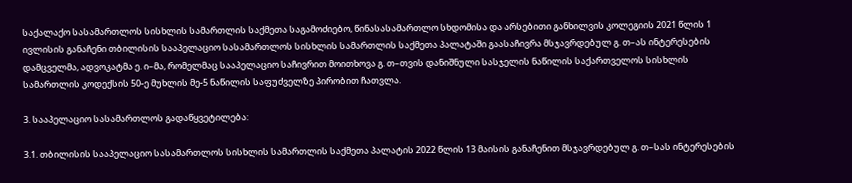საქალაქო სასამართლოს სისხლის სამართლის საქმეთა საგამოძიებო, წინასასამართლო სხდომისა და არსებითი განხილვის კოლეგიის 2021 წლის 1 ივლისის განაჩენი თბილისის სააპელაციო სასამართლოს სისხლის სამართლის საქმეთა პალატაში გაასაჩივრა მსჯავრდებულ გ. თ–ას ინტერესების დამცველმა, ადვოკატმა ე. ი–მა, რომელმაც სააპელაციო საჩივრით მოითხოვა გ. თ–თვის დანიშნული სასჯელის ნაწილის საქართველოს სისხლის სამართლის კოდექსის 50-ე მუხლის მე-5 ნაწილის საფუძველზე პირობით ჩათვლა.

3. სააპელაციო სასამართლოს გადაწყვეტილება:

3.1. თბილისის სააპელაციო სასამართლოს სისხლის სამართლის საქმეთა პალატის 2022 წლის 13 მაისის განაჩენით მსჯავრდებულ გ. თ–სას ინტერესების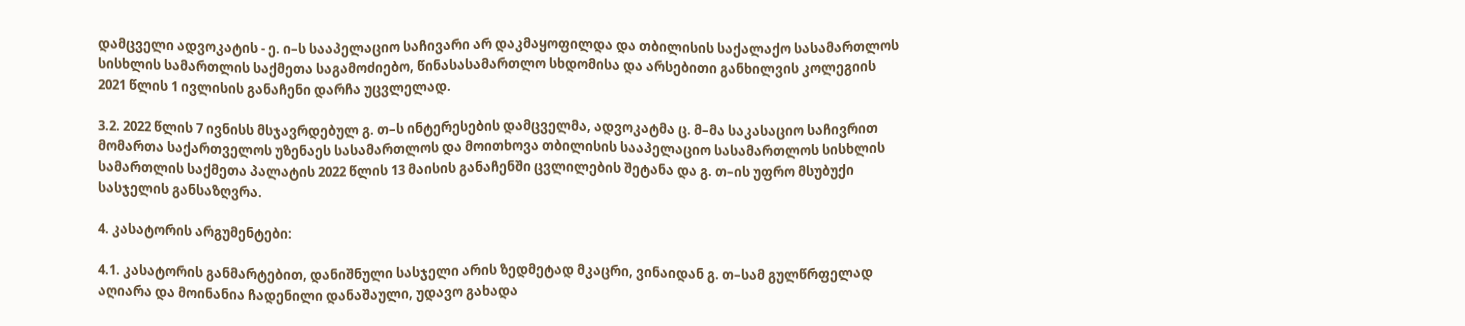დამცველი ადვოკატის - ე. ი–ს სააპელაციო საჩივარი არ დაკმაყოფილდა და თბილისის საქალაქო სასამართლოს სისხლის სამართლის საქმეთა საგამოძიებო, წინასასამართლო სხდომისა და არსებითი განხილვის კოლეგიის 2021 წლის 1 ივლისის განაჩენი დარჩა უცვლელად.

3.2. 2022 წლის 7 ივნისს მსჯავრდებულ გ. თ–ს ინტერესების დამცველმა, ადვოკატმა ც. მ–მა საკასაციო საჩივრით მომართა საქართველოს უზენაეს სასამართლოს და მოითხოვა თბილისის სააპელაციო სასამართლოს სისხლის სამართლის საქმეთა პალატის 2022 წლის 13 მაისის განაჩენში ცვლილების შეტანა და გ. თ–ის უფრო მსუბუქი სასჯელის განსაზღვრა.

4. კასატორის არგუმენტები:

4.1. კასატორის განმარტებით, დანიშნული სასჯელი არის ზედმეტად მკაცრი, ვინაიდან გ. თ–სამ გულწრფელად აღიარა და მოინანია ჩადენილი დანაშაული, უდავო გახადა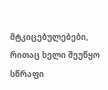მტკიცებულებები, რითაც ხელი შეუწყო სწრაფი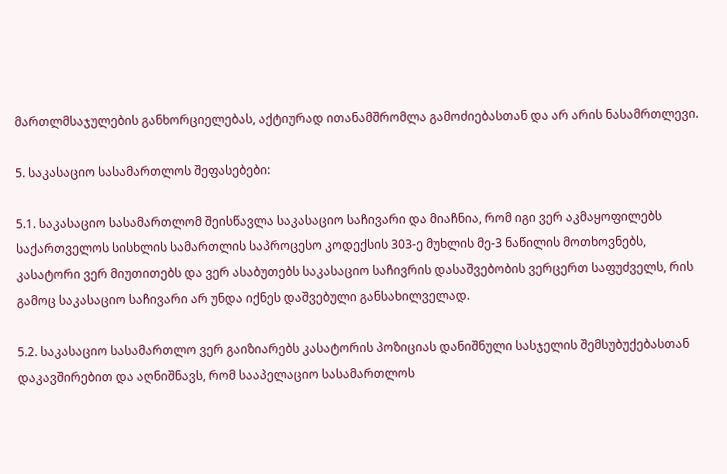მართლმსაჯულების განხორციელებას, აქტიურად ითანამშრომლა გამოძიებასთან და არ არის ნასამრთლევი.

5. საკასაციო სასამართლოს შეფასებები:

5.1. საკასაციო სასამართლომ შეისწავლა საკასაციო საჩივარი და მიაჩნია, რომ იგი ვერ აკმაყოფილებს საქართველოს სისხლის სამართლის საპროცესო კოდექსის 303-ე მუხლის მე-3 ნაწილის მოთხოვნებს, კასატორი ვერ მიუთითებს და ვერ ასაბუთებს საკასაციო საჩივრის დასაშვებობის ვერცერთ საფუძველს, რის გამოც საკასაციო საჩივარი არ უნდა იქნეს დაშვებული განსახილველად.

5.2. საკასაციო სასამართლო ვერ გაიზიარებს კასატორის პოზიციას დანიშნული სასჯელის შემსუბუქებასთან დაკავშირებით და აღნიშნავს, რომ სააპელაციო სასამართლოს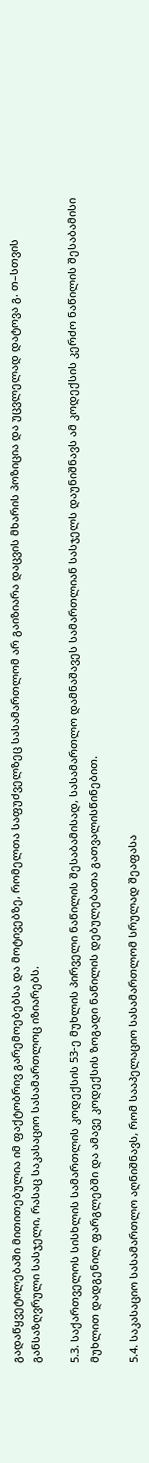გადაწყვეტილებაში მითითებულია იმ ფაქტობრივ გარემოებებსა და მოტივებზე, რომელთა საფუძველზეც სასამართლომ არ გაიზიარა დაცვის მხარის პოზიცია და უცვლელად დატოვა გ. თ–სთვის განსაზღვრული სასჯელი, რასაც საკასაციო სასამართლოც იზიარებს.

5.3. საქართველოს სისხლის სამართლის კოდექსის 53-ე მუხლის პირველი ნაწილის შესაბამისად, სასამართლო დამნაშავეს სამართლიან სასჯელს დაუნიშნავს ამ კოდექსის კერძო ნაწილის შესაბამისი მუხლით დადგენილ ფარგლებში და ამავე კოდექსის ზოგადი ნაწილის დებულებათა გათვალისწინებით.

5.4. საკასაციო სასამართლო აღნიშნავს, რომ სააპელაციო სასამართლომ სრულად შეაფასა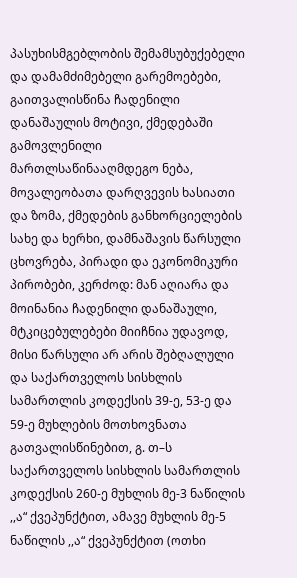პასუხისმგებლობის შემამსუბუქებელი და დამამძიმებელი გარემოებები, გაითვალისწინა ჩადენილი დანაშაულის მოტივი, ქმედებაში გამოვლენილი მართლსაწინააღმდეგო ნება, მოვალეობათა დარღვევის ხასიათი და ზომა, ქმედების განხორციელების სახე და ხერხი, დამნაშავის წარსული ცხოვრება, პირადი და ეკონომიკური პირობები, კერძოდ: მან აღიარა და მოინანია ჩადენილი დანაშაული, მტკიცებულებები მიიჩნია უდავოდ, მისი წარსული არ არის შებღალული და საქართველოს სისხლის სამართლის კოდექსის 39-ე, 53-ე და 59-ე მუხლების მოთხოვნათა გათვალისწინებით, გ. თ–ს საქართველოს სისხლის სამართლის კოდექსის 260-ე მუხლის მე-3 ნაწილის ,,ა“ ქვეპუნქტით, ამავე მუხლის მე-5 ნაწილის ,,ა“ ქვეპუნქტით (ოთხი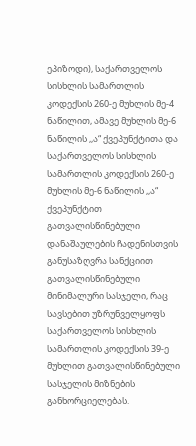ეპიზოდი), საქართველოს სისხლის სამართლის კოდექსის 260-ე მუხლის მე-4 ნაწილით, ამავე მუხლის მე-6 ნაწილის ,,ა“ ქვეპუნქტითა და საქართველოს სისხლის სამართლის კოდექსის 260-ე მუხლის მე-6 ნაწილის ,,ა“ ქვეპუნქტით გათვალისწინებული დანაშაულების ჩადენისთვის განუსაზღვრა სანქციით გათვალისწინებული მინიმალური სასჯელი, რაც სავსებით უზრუნველყოფს საქართველოს სისხლის სამართლის კოდექსის 39-ე მუხლით გათვალისწინებული სასჯელის მიზნების განხორციელებას.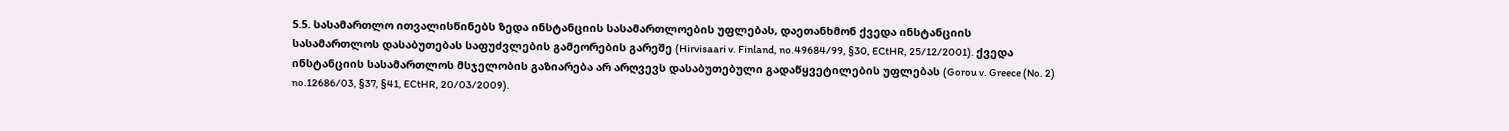5.5. სასამართლო ითვალისწინებს ზედა ინსტანციის სასამართლოების უფლებას, დაეთანხმონ ქვედა ინსტანციის სასამართლოს დასაბუთებას საფუძვლების გამეორების გარეშე (Hirvisaari v. Finland, no.49684/99, §30, ECtHR, 25/12/2001). ქვედა ინსტანციის სასამართლოს მსჯელობის გაზიარება არ არღვევს დასაბუთებული გადაწყვეტილების უფლებას (Gorou v. Greece (No. 2) no.12686/03, §37, §41, ECtHR, 20/03/2009).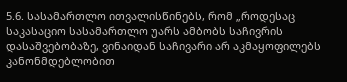5.6. სასამართლო ითვალისწინებს, რომ „როდესაც საკასაციო სასამართლო უარს ამბობს საჩივრის დასაშვებობაზე, ვინაიდან საჩივარი არ აკმაყოფილებს კანონმდებლობით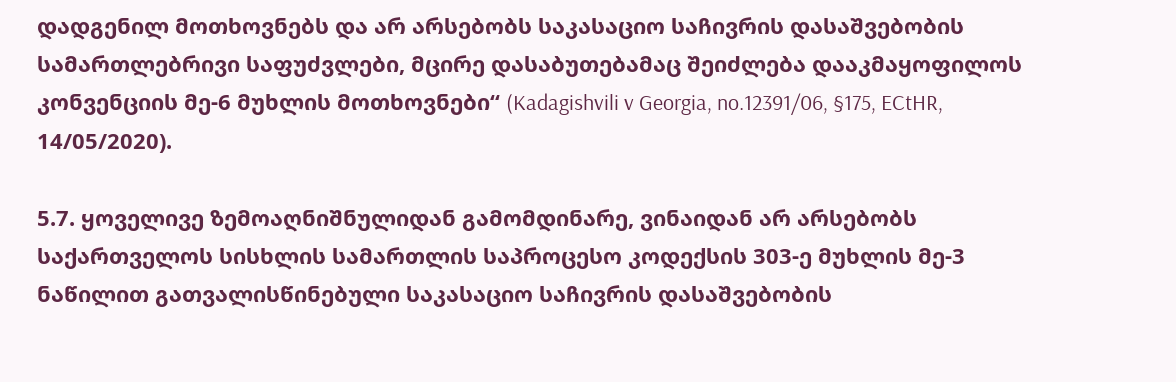დადგენილ მოთხოვნებს და არ არსებობს საკასაციო საჩივრის დასაშვებობის სამართლებრივი საფუძვლები, მცირე დასაბუთებამაც შეიძლება დააკმაყოფილოს კონვენციის მე-6 მუხლის მოთხოვნები“ (Kadagishvili v Georgia, no.12391/06, §175, ECtHR, 14/05/2020).

5.7. ყოველივე ზემოაღნიშნულიდან გამომდინარე, ვინაიდან არ არსებობს საქართველოს სისხლის სამართლის საპროცესო კოდექსის 303-ე მუხლის მე-3 ნაწილით გათვალისწინებული საკასაციო საჩივრის დასაშვებობის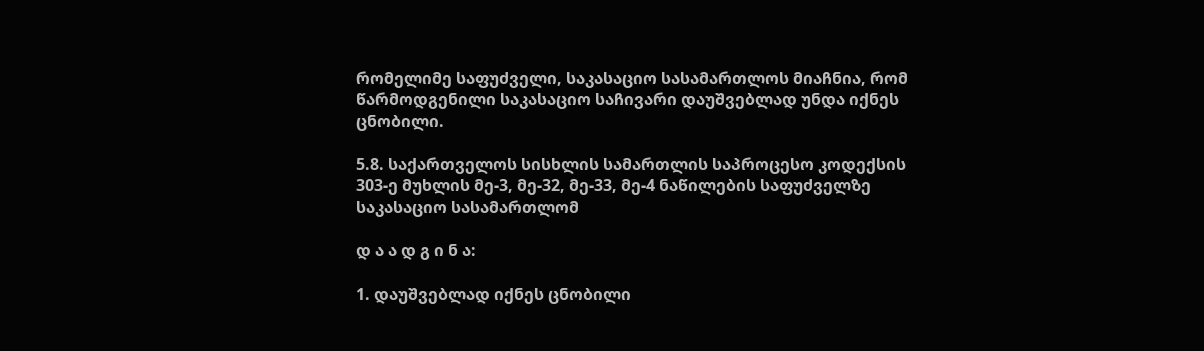რომელიმე საფუძველი, საკასაციო სასამართლოს მიაჩნია, რომ წარმოდგენილი საკასაციო საჩივარი დაუშვებლად უნდა იქნეს ცნობილი.

5.8. საქართველოს სისხლის სამართლის საპროცესო კოდექსის 303-ე მუხლის მე-3, მე-32, მე-33, მე-4 ნაწილების საფუძველზე საკასაციო სასამართლომ

დ ა ა დ გ ი ნ ა:

1. დაუშვებლად იქნეს ცნობილი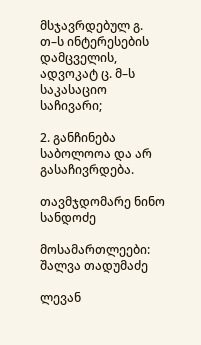მსჯავრდებულ გ. თ–ს ინტერესების დამცველის, ადვოკატ ც. მ–ს საკასაციო საჩივარი;

2. განჩინება საბოლოოა და არ გასაჩივრდება.

თავმჯდომარე ნინო სანდოძე

მოსამართლეები: შალვა თადუმაძე

ლევან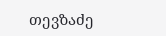თევზაძე